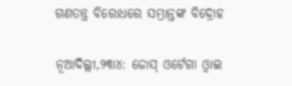ଗଣତନ୍ତ୍ର ବିରୋଧରେ ସମ୍ଭ୍ରାନ୍ତଙ୍କ ବିଦ୍ରୋହ

ନୂଆଦିଲ୍ଲୀ,୨୩ା୪: ଜୋସ୍‌ ଓର୍ଟେଗା ଓ୍ବାଇ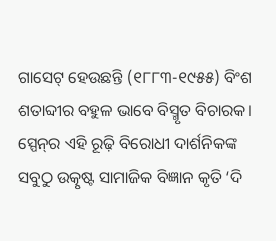ଗାସେଟ୍‌ ହେଉଛନ୍ତି (୧୮୮୩-୧୯୫୫) ବିଂଶ ଶତାବ୍ଦୀର ବହୁଳ ଭାବେ ବିସ୍ମୃତ ବିଚାରକ। ସ୍ପେନ୍‌ର ଏହି ରୂଢ଼ି ବିରୋଧୀ ଦାର୍ଶନିକଙ୍କ ସବୁଠୁ ଉତ୍କୃଷ୍ଟ ସାମାଜିକ ବିଜ୍ଞାନ କୃତି ‘ଦି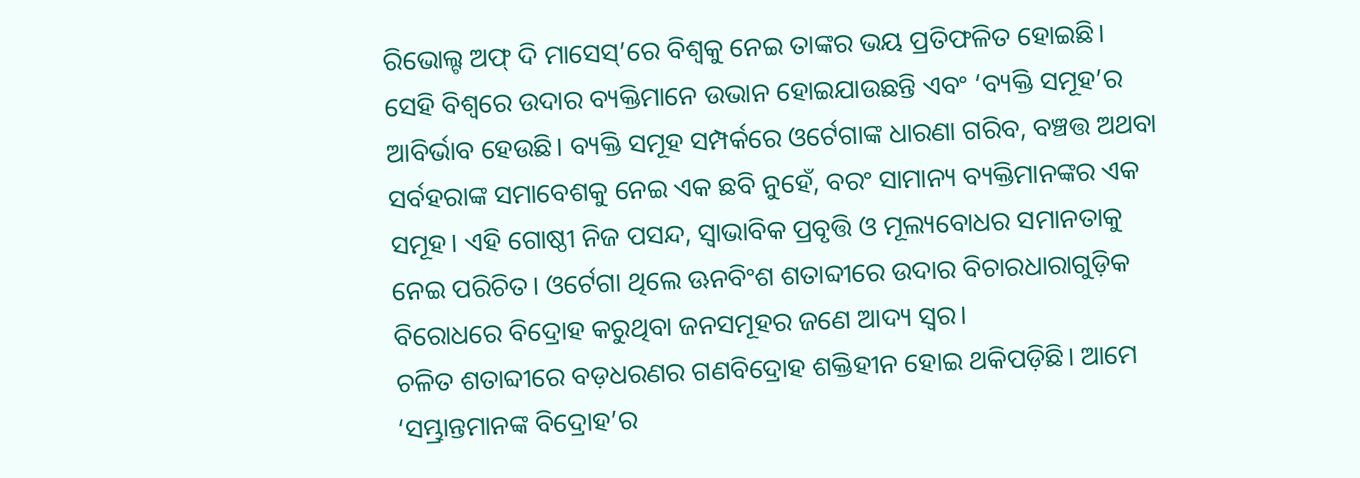ରିଭୋଲ୍ଟ ଅଫ୍‌ ଦି ମାସେସ୍‌’ରେ ବିଶ୍ୱକୁ ନେଇ ତାଙ୍କର ଭୟ ପ୍ରତିଫଳିତ ହୋଇଛି। ସେହି ବିଶ୍ୱରେ ଉଦାର ବ୍ୟକ୍ତିମାନେ ଉଭାନ ହୋଇଯାଉଛନ୍ତି ଏବଂ ‘ବ୍ୟକ୍ତି ସମୂହ’ର ଆବିର୍ଭାବ ହେଉଛି। ବ୍ୟକ୍ତି ସମୂହ ସମ୍ପର୍କରେ ଓର୍ଟେଗାଙ୍କ ଧାରଣା ଗରିବ, ବଞ୍ଚତ୍ତ ଅଥବା ସର୍ବହରାଙ୍କ ସମାବେଶକୁ ନେଇ ଏକ ଛବି ନୁହେଁ, ବରଂ ସାମାନ୍ୟ ବ୍ୟକ୍ତିମାନଙ୍କର ଏକ ସମୂହ। ଏହି ଗୋଷ୍ଠୀ ନିଜ ପସନ୍ଦ, ସ୍ବାଭାବିକ ପ୍ରବୃତ୍ତି ଓ ମୂଲ୍ୟବୋଧର ସମାନତାକୁ ନେଇ ପରିଚିତ। ଓର୍ଟେଗା ଥିଲେ ଊନବିଂଶ ଶତାବ୍ଦୀରେ ଉଦାର ବିଚାରଧାରାଗୁଡ଼ିକ ବିରୋଧରେ ବିଦ୍ରୋହ କରୁଥିବା ଜନସମୂହର ଜଣେ ଆଦ୍ୟ ସ୍ବର।
ଚଳିତ ଶତାବ୍ଦୀରେ ବଡ଼ଧରଣର ଗଣବିଦ୍ରୋହ ଶକ୍ତିହୀନ ହୋଇ ଥକିପଡ଼ିଛି। ଆମେ ‘ସମ୍ଭ୍ରାନ୍ତମାନଙ୍କ ବିଦ୍ରୋହ’ର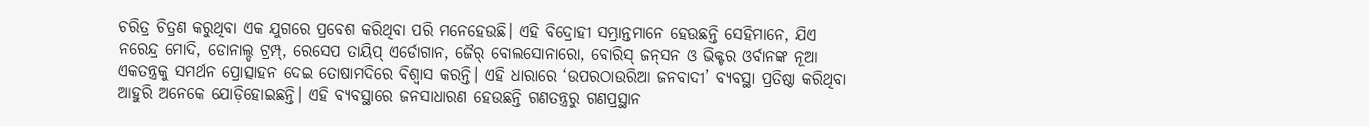ଚରିତ୍ର ଚିତ୍ରଣ କରୁଥିବା ଏକ ଯୁଗରେ ପ୍ରବେଶ କରିଥିବା ପରି ମନେହେଉଛି। ଏହି ବିଦ୍ରୋହୀ ସମ୍ଭ୍ରାନ୍ତମାନେ ହେଉଛନ୍ତି ସେହିମାନେ, ଯିଏ ନରେନ୍ଦ୍ର ମୋଦି, ଡୋନାଲ୍ଡ ଟ୍ରମ୍ପ୍‌, ରେସେପ ତାୟିପ୍‌ ଏର୍ଡୋଗାନ, ଜୈର୍‌ ବୋଲସୋନାରୋ, ବୋରିସ୍‌ ଜନ୍‌ସନ ଓ ଭିକ୍ଟର ଓର୍ବାନଙ୍କ ନୂଆ ଏକତନ୍ତ୍ରକୁ ସମର୍ଥନ ପ୍ରୋତ୍ସାହନ ଦେଇ ତୋଷାମଦିରେ ବିଶ୍ୱାସ କରନ୍ତି। ଏହି ଧାରାରେ ‘ଉପରଠାଉରିଆ ଜନବାଦୀ’ ବ୍ୟବସ୍ଥା ପ୍ରତିଷ୍ଠା କରିଥିବା ଆହୁରି ଅନେକେ ଯୋଡ଼ିହୋଇଛନ୍ତି। ଏହି ବ୍ୟବସ୍ଥାରେ ଜନସାଧାରଣ ହେଉଛନ୍ତି ଗଣତନ୍ତ୍ରରୁ ଗଣପ୍ରସ୍ଥାନ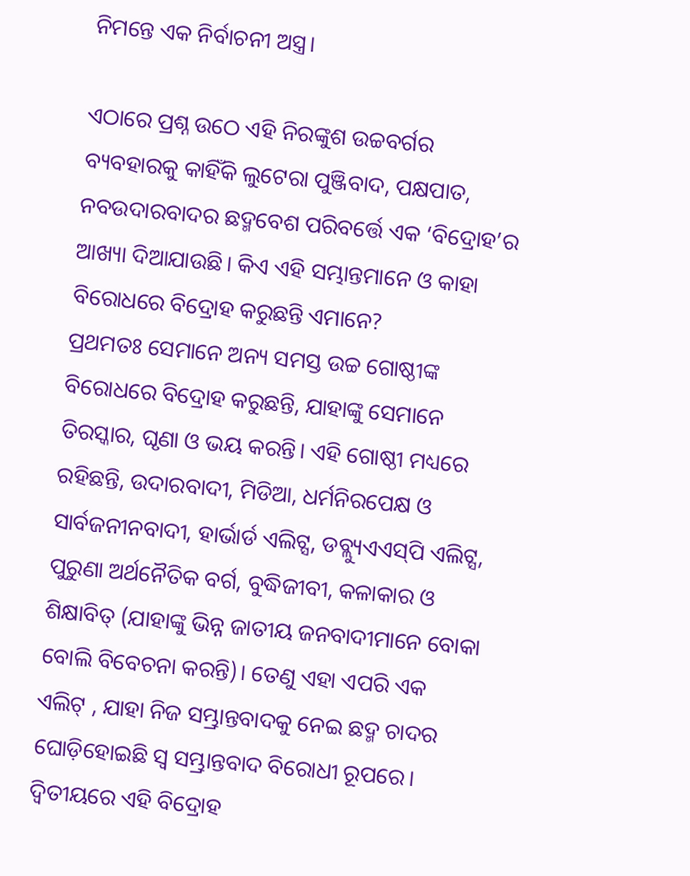ନିମନ୍ତେ ଏକ ନିର୍ବାଚନୀ ଅସ୍ତ୍ର।

ଏଠାରେ ପ୍ରଶ୍ନ ଉଠେ ଏହି ନିରଙ୍କୁଶ ଉଚ୍ଚବର୍ଗର ବ୍ୟବହାରକୁ କାହିଁକି ଲୁଟେରା ପୁଞ୍ଜିବାଦ, ପକ୍ଷପାତ, ନବଉଦାରବାଦର ଛଦ୍ମବେଶ ପରିବର୍ତ୍ତେ ଏକ ‘ବିଦ୍ରୋହ’ର ଆଖ୍ୟା ଦିଆଯାଉଛି। କିଏ ଏହି ସମ୍ଭାନ୍ତମାନେ ଓ କାହା ବିରୋଧରେ ବିଦ୍ରୋହ କରୁଛନ୍ତି ଏମାନେ?
ପ୍ରଥମତଃ ସେମାନେ ଅନ୍ୟ ସମସ୍ତ ଉଚ୍ଚ ଗୋଷ୍ଠୀଙ୍କ ବିରୋଧରେ ବିଦ୍ରୋହ କରୁଛନ୍ତି, ଯାହାଙ୍କୁ ସେମାନେ ତିରସ୍କାର, ଘୃଣା ଓ ଭୟ କରନ୍ତି। ଏହି ଗୋଷ୍ଠୀ ମଧ୍ୟରେ ରହିଛନ୍ତି, ଉଦାରବାଦୀ, ମିଡିଆ, ଧର୍ମନିରପେକ୍ଷ ଓ ସାର୍ବଜନୀନବାଦୀ, ହାର୍ଭାର୍ଡ ଏଲିଟ୍ସ, ଡବ୍ଲ୍ୟୁଏଏସ୍‌ପି ଏଲିଟ୍ସ, ପୁରୁଣା ଅର୍ଥନୈତିକ ବର୍ଗ, ବୁଦ୍ଧିଜୀବୀ, କଳାକାର ଓ ଶିକ୍ଷାବିତ୍‌ (ଯାହାଙ୍କୁ ଭିନ୍ନ ଜାତୀୟ ଜନବାଦୀମାନେ ବୋକା ବୋଲି ବିବେଚନା କରନ୍ତି)। ତେଣୁ ଏହା ଏପରି ଏକ ଏଲିଟ୍‌ , ଯାହା ନିଜ ସମ୍ଭ୍ରାନ୍ତବାଦକୁ ନେଇ ଛଦ୍ମ ଚାଦର ଘୋଡ଼ିହୋଇଛି ସ୍ବ ସମ୍ଭ୍ରାନ୍ତବାଦ ବିରୋଧୀ ରୂପରେ। ଦ୍ୱିତୀୟରେ ଏହି ବିଦ୍ରୋହ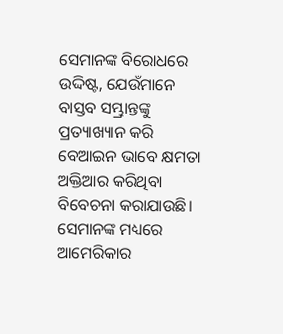ସେମାନଙ୍କ ବିରୋଧରେ ଉଦ୍ଦିଷ୍ଟ, ଯେଉଁମାନେ ବାସ୍ତବ ସମ୍ଭ୍ରାନ୍ତଙ୍କୁ ପ୍ରତ୍ୟାଖ୍ୟାନ କରି ବେଆଇନ ଭାବେ କ୍ଷମତା ଅକ୍ତିଆର କରିଥିବା ବିବେଚନା କରାଯାଉଛି। ସେମାନଙ୍କ ମଧ୍ୟରେ ଆମେରିକାର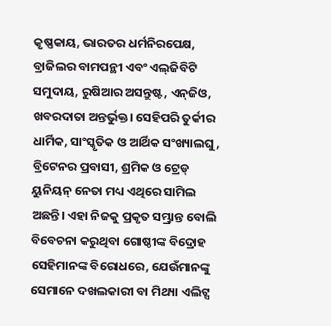କୃଷ୍ଣକାୟ, ଭାରତର ଧର୍ମନିରପେକ୍ଷ, ବ୍ରାଜିଲର ବାମପନ୍ଥୀ ଏବଂ ଏଲ୍‌ଜିବିଟି ସମୁଦାୟ, ରୁଷିଆର ଅସନ୍ତୁଷ୍ଟ, ଏନ୍‌ଜିଓ, ଖବରଦାତା ଅନ୍ତର୍ଭୁକ୍ତ। ସେହିପରି ତୁର୍କୀର ଧାର୍ମିକ, ସାଂସ୍କୃତିକ ଓ ଆର୍ଥିକ ସଂଖ୍ୟାଲଘୁ, ବ୍ରିଟେନର ପ୍ରବାସୀ, ଶ୍ରମିକ ଓ ଟ୍ରେଡ୍‌ ୟୁନିୟନ୍‌ ନେତା ମଧ୍ୟ ଏଥିରେ ସାମିଲ ଅଛନ୍ତି। ଏହା ନିଜକୁ ପ୍ରକୃତ ସମ୍ଭ୍ରାନ୍ତ ବୋଲି ବିବେଚନା କରୁଥିବା ଗୋଷ୍ଠୀଙ୍କ ବିଦ୍ରୋହ ସେହିମାନଙ୍କ ବିରୋଧରେ, ଯେଉଁମାନଙ୍କୁ ସେମାନେ ଦଖଲକାରୀ ବା ମିଥ୍ୟା ଏଲିଟ୍ସ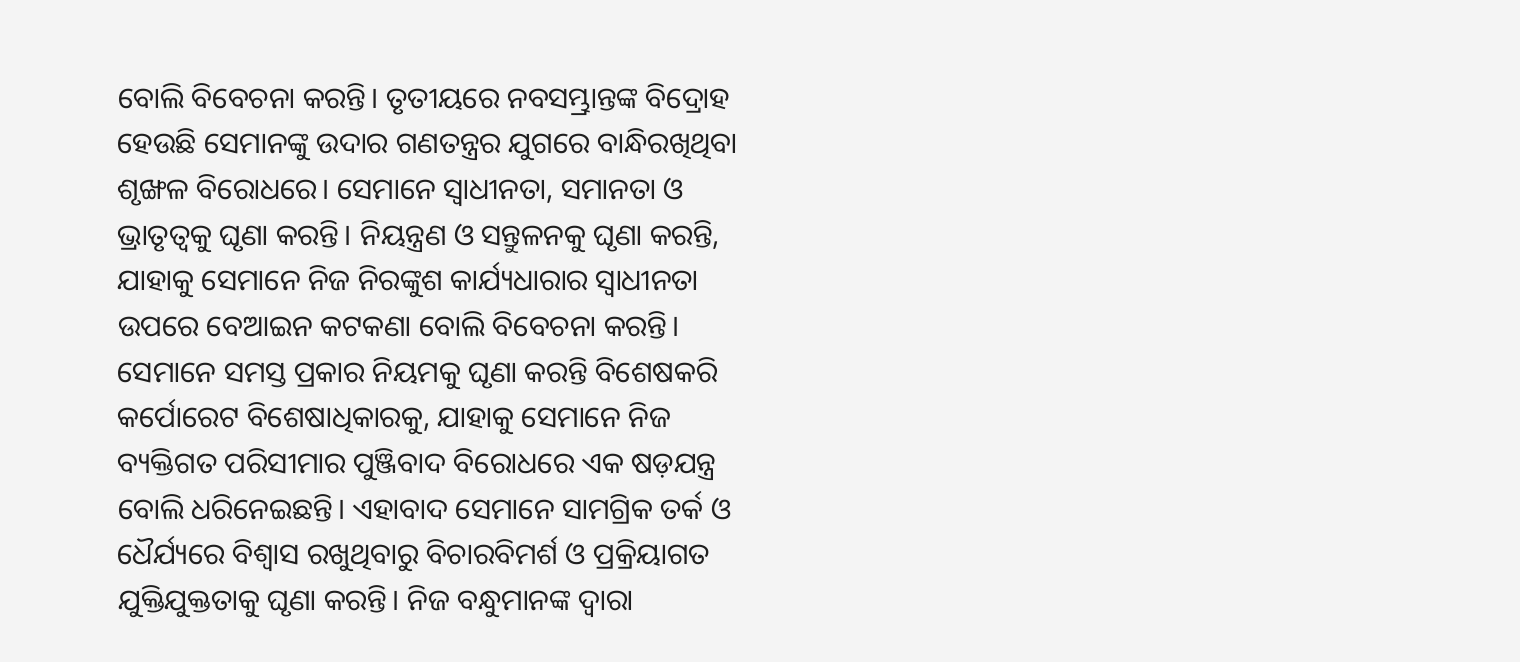ବୋଲି ବିବେଚନା କରନ୍ତି। ତୃତୀୟରେ ନବସମ୍ଭ୍ରାନ୍ତଙ୍କ ବିଦ୍ରୋହ ହେଉଛି ସେମାନଙ୍କୁ ଉଦାର ଗଣତନ୍ତ୍ରର ଯୁଗରେ ବାନ୍ଧିରଖିଥିବା ଶୃଙ୍ଖଳ ବିରୋଧରେ। ସେମାନେ ସ୍ବାଧୀନତା, ସମାନତା ଓ ଭ୍ରାତୃତ୍ୱକୁ ଘୃଣା କରନ୍ତି। ନିୟନ୍ତ୍ରଣ ଓ ସନ୍ତୁଳନକୁ ଘୃଣା କରନ୍ତି, ଯାହାକୁ ସେମାନେ ନିଜ ନିରଙ୍କୁଶ କାର୍ଯ୍ୟଧାରାର ସ୍ବାଧୀନତା ଉପରେ ବେଆଇନ କଟକଣା ବୋଲି ବିବେଚନା କରନ୍ତି। ସେମାନେ ସମସ୍ତ ପ୍ରକାର ନିୟମକୁ ଘୃଣା କରନ୍ତି ବିଶେଷକରି କର୍ପୋରେଟ ବିଶେଷାଧିକାରକୁ, ଯାହାକୁ ସେମାନେ ନିଜ ବ୍ୟକ୍ତିଗତ ପରିସୀମାର ପୁଞ୍ଜିବାଦ ବିରୋଧରେ ଏକ ଷଡ଼ଯନ୍ତ୍ର ବୋଲି ଧରିନେଇଛନ୍ତି। ଏହାବାଦ ସେମାନେ ସାମଗ୍ରିକ ତର୍କ ଓ ଧୈର୍ଯ୍ୟରେ ବିଶ୍ୱାସ ରଖୁଥିବାରୁ ବିଚାରବିମର୍ଶ ଓ ପ୍ରକ୍ରିୟାଗତ ଯୁକ୍ତିଯୁକ୍ତତାକୁ ଘୃଣା କରନ୍ତି। ନିଜ ବନ୍ଧୁମାନଙ୍କ ଦ୍ୱାରା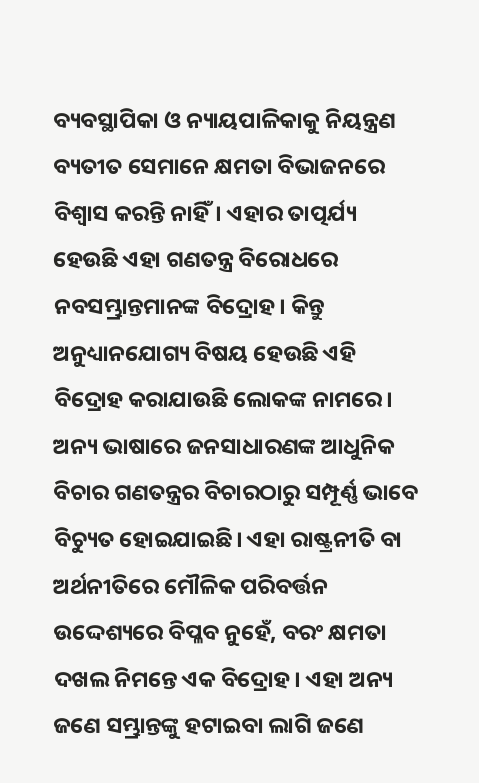ବ୍ୟବସ୍ଥାପିକା ଓ ନ୍ୟାୟପାଳିକାକୁ ନିୟନ୍ତ୍ରଣ ବ୍ୟତୀତ ସେମାନେ କ୍ଷମତା ବିଭାଜନରେ ବିଶ୍ୱାସ କରନ୍ତି ନାହିଁ। ଏହାର ତାତ୍ପର୍ଯ୍ୟ ହେଉଛି ଏହା ଗଣତନ୍ତ୍ର ବିରୋଧରେ ନବସମ୍ଭ୍ରାନ୍ତମାନଙ୍କ ବିଦ୍ରୋହ। କିନ୍ତୁ ଅନୁଧ୍ୟାନଯୋଗ୍ୟ ବିଷୟ ହେଉଛି ଏହି ବିଦ୍ରୋହ କରାଯାଉଛି ଲୋକଙ୍କ ନାମରେ। ଅନ୍ୟ ଭାଷାରେ ଜନସାଧାରଣଙ୍କ ଆଧୁନିକ ବିଚାର ଗଣତନ୍ତ୍ରର ବିଚାରଠାରୁ ସମ୍ପୂର୍ଣ୍ଣ ଭାବେ ବିଚ୍ୟୁତ ହୋଇଯାଇଛି। ଏହା ରାଷ୍ଟ୍ରନୀତି ବା ଅର୍ଥନୀତିରେ ମୌଳିକ ପରିବର୍ତ୍ତନ ଉଦ୍ଦେଶ୍ୟରେ ବିପ୍ଳବ ନୁହେଁ, ବରଂ କ୍ଷମତା ଦଖଲ ନିମନ୍ତେ ଏକ ବିଦ୍ରୋହ। ଏହା ଅନ୍ୟ ଜଣେ ସମ୍ଭ୍ରାନ୍ତଙ୍କୁ ହଟାଇବା ଲାଗି ଜଣେ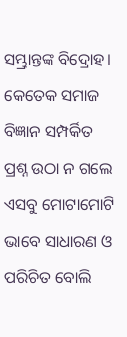ସମ୍ଭ୍ରାନ୍ତଙ୍କ ବିଦ୍ରୋହ। କେତେକ ସମାଜ ବିଜ୍ଞାନ ସମ୍ପର୍କିତ ପ୍ରଶ୍ନ ଉଠା ନ ଗଲେ ଏସବୁ ମୋଟାମୋଟି ଭାବେ ସାଧାରଣ ଓ ପରିଚିତ ବୋଲି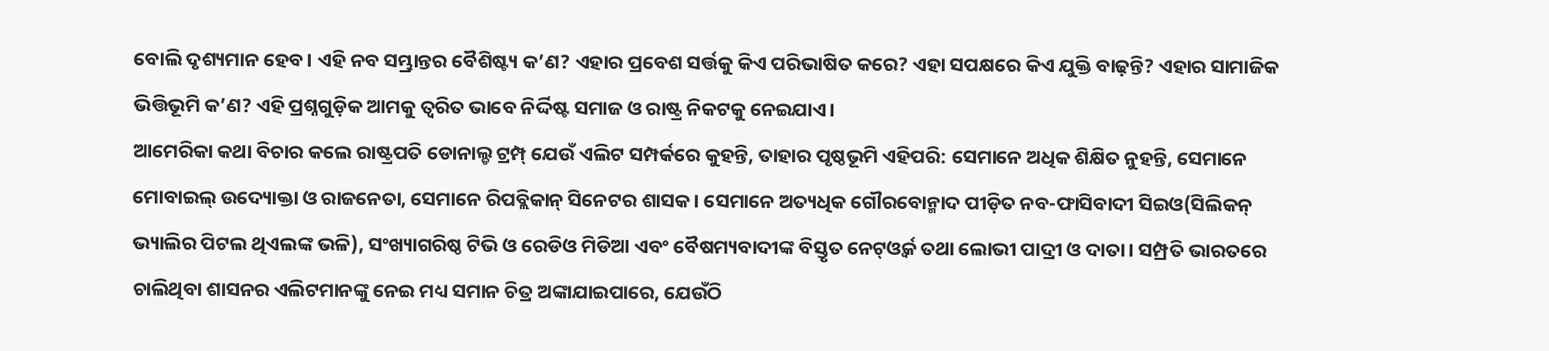ବୋଲି ଦୃଶ୍ୟମାନ ହେବ। ଏହି ନବ ସମ୍ଭ୍ରାନ୍ତର ବୈଶିଷ୍ଟ୍ୟ କ’ଣ? ଏହାର ପ୍ରବେଶ ସର୍ତ୍ତକୁ କିଏ ପରିଭାଷିତ କରେ? ଏହା ସପକ୍ଷରେ କିଏ ଯୁକ୍ତି ବାଢ଼ନ୍ତି? ଏହାର ସାମାଜିକ ଭିତ୍ତିଭୂମି କ’ଣ? ଏହି ପ୍ରଶ୍ନଗୁଡ଼ିକ ଆମକୁ ତ୍ୱରିତ ଭାବେ ନିର୍ଦ୍ଦିଷ୍ଟ ସମାଜ ଓ ରାଷ୍ଟ୍ର ନିକଟକୁ ନେଇଯାଏ।
ଆମେରିକା କଥା ବିଚାର କଲେ ରାଷ୍ଟ୍ରପତି ଡୋନାଲ୍ଡ ଟ୍ରମ୍ପ୍‌ ଯେଉଁ ଏଲିଟ ସମ୍ପର୍କରେ କୁହନ୍ତି, ତାହାର ପୃଷ୍ଠଭୂମି ଏହିପରି: ସେମାନେ ଅଧିକ ଶିକ୍ଷିତ ନୁହନ୍ତି, ସେମାନେ ମୋବାଇଲ୍‌ ଉଦ୍ୟୋକ୍ତା ଓ ରାଜନେତା, ସେମାନେ ରିପବ୍ଲିକାନ୍‌ ସିନେଟର ଶାସକ। ସେମାନେ ଅତ୍ୟଧିକ ଗୌରବୋନ୍ମାଦ ପୀଡ଼ିତ ନବ-ଫାସିବାଦୀ ସିଇଓ(ସିଲିକନ୍‌ ଭ୍ୟାଲିର ପିଟଲ ଥିଏଲଙ୍କ ଭଳି), ସଂଖ୍ୟାଗରିଷ୍ଠ ଟିଭି ଓ ରେଡିଓ ମିଡିଆ ଏବଂ ବୈଷମ୍ୟବାଦୀଙ୍କ ବିସ୍ତୃତ ନେଟ୍‌ଓ୍ବର୍କ ତଥା ଲୋଭୀ ପାଦ୍ରୀ ଓ ଦାତା। ସମ୍ପ୍ରତି ଭାରତରେ ଚାଲିଥିବା ଶାସନର ଏଲିଟମାନଙ୍କୁ ନେଇ ମଧ୍ୟ ସମାନ ଚିତ୍ର ଅଙ୍କାଯାଇପାରେ, ଯେଉଁଠି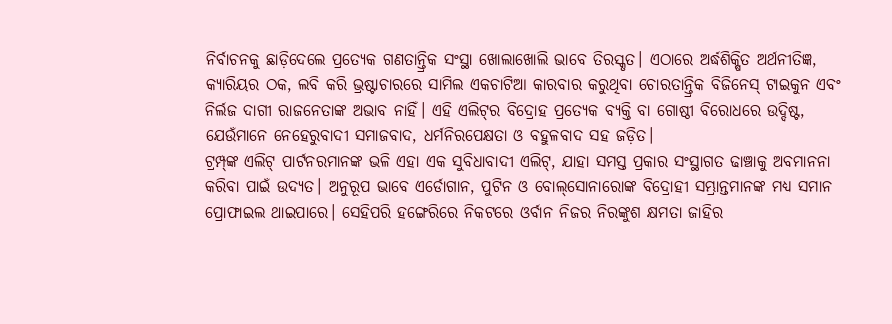ନିର୍ବାଚନକୁ ଛାଡ଼ିଦେଲେ ପ୍ରତ୍ୟେକ ଗଣତାନ୍ତ୍ରିକ ସଂସ୍ଥା ଖୋଲାଖୋଲି ଭାବେ ତିରସ୍କୃତ। ଏଠାରେ ଅର୍ଦ୍ଧଶିକ୍ଷିତ ଅର୍ଥନୀତିଜ୍ଞ, କ୍ୟାରିୟର ଠକ, ଲବି କରି ଭ୍ରଷ୍ଟାଚାରରେ ସାମିଲ ଏକଚାଟିଆ କାରବାର କରୁଥିବା ଚୋରତାନ୍ତ୍ରିକ ବିଜିନେସ୍‌ ଟାଇକୁନ ଏବଂ ନିର୍ଲଜ ଦାଗୀ ରାଜନେତାଙ୍କ ଅଭାବ ନାହିଁ। ଏହି ଏଲିଟ୍‌ର ବିଦ୍ରୋହ ପ୍ରତ୍ୟେକ ବ୍ୟକ୍ତି ବା ଗୋଷ୍ଠୀ ବିରୋଧରେ ଉଦ୍ଦିଷ୍ଟ, ଯେଉଁମାନେ ନେହେରୁବାଦୀ ସମାଜବାଦ, ଧର୍ମନିରପେକ୍ଷତା ଓ ବହୁଳବାଦ ସହ ଜଡ଼ିତ।
ଟ୍ରମ୍ପ୍‌ଙ୍କ ଏଲିଟ୍‌ ପାର୍ଟନରମାନଙ୍କ ଭଳି ଏହା ଏକ ସୁବିଧାବାଦୀ ଏଲିଟ୍‌, ଯାହା ସମସ୍ତ ପ୍ରକାର ସଂସ୍ଥାଗତ ଢାଞ୍ଚାକୁ ଅବମାନନା କରିବା ପାଇଁ ଉଦ୍ୟତ। ଅନୁରୂପ ଭାବେ ଏର୍ଡୋଗାନ, ପୁଟିନ ଓ ବୋଲ୍‌ସୋନାରୋଙ୍କ ବିଦ୍ରୋହୀ ସମ୍ଭ୍ରାନ୍ତମାନଙ୍କ ମଧ୍ୟ ସମାନ ପ୍ରୋଫାଇଲ ଥାଇପାରେ। ସେହିପରି ହଙ୍ଗେରିରେ ନିକଟରେ ଓର୍ବାନ ନିଜର ନିରଙ୍କୁଶ କ୍ଷମତା ଜାହିର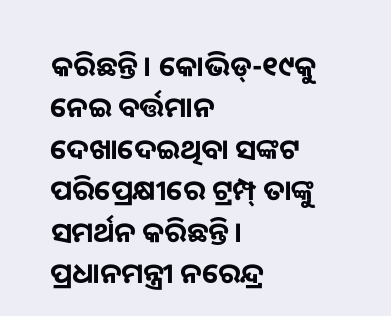କରିଛନ୍ତି। କୋଭିଡ୍‌-୧୯କୁ ନେଇ ବର୍ତ୍ତମାନ ଦେଖାଦେଇଥିବା ସଙ୍କଟ ପରିପ୍ରେକ୍ଷୀରେ ଟ୍ରମ୍ପ୍‌ ତାଙ୍କୁ ସମର୍ଥନ କରିଛନ୍ତି। ପ୍ରଧାନମନ୍ତ୍ରୀ ନରେନ୍ଦ୍ର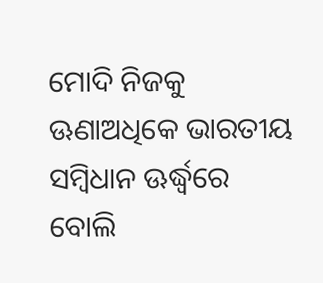ମୋଦି ନିଜକୁ ଊଣାଅଧିକେ ଭାରତୀୟ ସମ୍ବିଧାନ ଊର୍ଦ୍ଧ୍ୱରେ ବୋଲି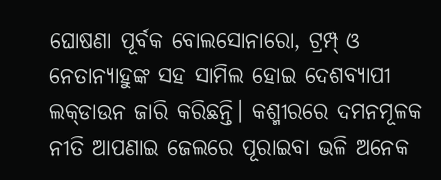ଘୋଷଣା ପୂର୍ବକ ବୋଲସୋନାରୋ, ଟ୍ରମ୍ପ୍‌ ଓ ନେତାନ୍ୟାହୁଙ୍କ ସହ ସାମିଲ ହୋଇ ଦେଶବ୍ୟାପୀ ଲକ୍‌ଡାଉନ ଜାରି କରିଛନ୍ତି। କଶ୍ମୀରରେ ଦମନମୂଳକ ନୀତି ଆପଣାଇ ଜେଲରେ ପୂରାଇବା ଭଳି ଅନେକ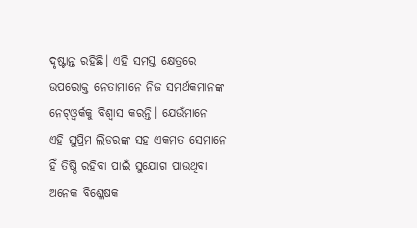ଦୃଷ୍ଟାନ୍ତ ରହିଛି। ଏହି ସମସ୍ତ କ୍ଷେତ୍ରରେ ଉପରୋକ୍ତ ନେତାମାନେ ନିଜ ସମର୍ଥକମାନଙ୍କ ନେଟ୍‌ଓ୍ବର୍କକୁ ବିଶ୍ୱାସ କରନ୍ତି। ଯେଉଁମାନେ ଏହି ସୁପ୍ରିମ ଲିଡରଙ୍କ ସହ ଏକମତ ସେମାନେ ହିଁ ତିଷ୍ଠି ରହିବା ପାଇଁ ସୁଯୋଗ ପାଉଥିବା ଅନେକ ବିଶ୍ଳେଷକ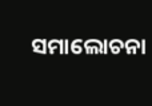ସମାଲୋଚନା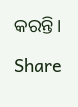କରନ୍ତି।

Share